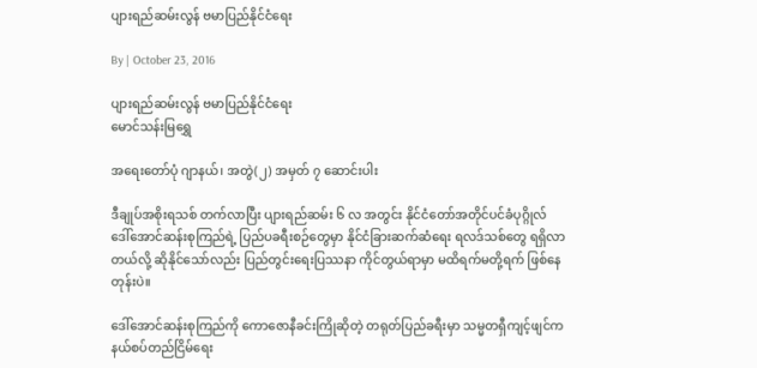ပျားရည်ဆမ်းလွန် ဗမာပြည်နိုင်ငံရေး

By | October 23, 2016

ပျားရည်ဆမ်းလွန် ဗမာပြည်နိုင်ငံရေး
မောင်သန်းမြရွှေ

အရေးတော်ပုံ ဂျာနယ်၊ အတွဲ(၂) အမှတ် ၇ ဆောင်းပါး

ဒီချုပ်အစိုးရသစ် တက်လာပြီး ပျားရည်ဆမ်း ၆ လ အတွင်း နိုင်ငံတော်အတိုင်ပင်ခံပုဂ္ဂိုလ် ဒေါ်အောင်ဆန်းစုကြည်ရဲ့ ပြည်ပခရီးစဉ်တွေမှာ နိုင်ငံခြားဆက်ဆံရေး ရလဒ်သစ်တွေ ရရှိလာတယ်လို့ ဆိုနိုင်သော်လည်း ပြည်တွင်းရေးပြဿနာ ကိုင်တွယ်ရာမှာ မထိရက်မတို့ရက် ဖြစ်နေတုန်းပဲ။

ဒေါ်အောင်ဆန်းစုကြည်ကို ကောဇောနီခင်းကြိုဆိုတဲ့ တရုတ်ပြည်ခရီးမှာ သမ္မတရှီကျင့်ဖျင်က နယ်စပ်တည်ငြိမ်ရေး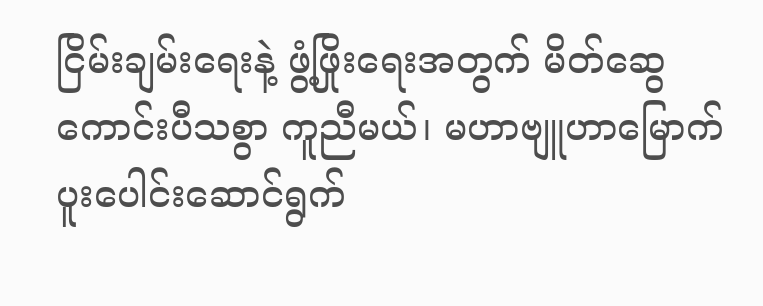ငြိမ်းချမ်းရေးနဲ့ ဖွံ့ဖြိုးရေးအတွက် မိတ်ဆွေကောင်းပီသစွာ ကူညီမယ်၊ မဟာဗျူဟာမြောက် ပူးပေါင်းဆောင်ရွက်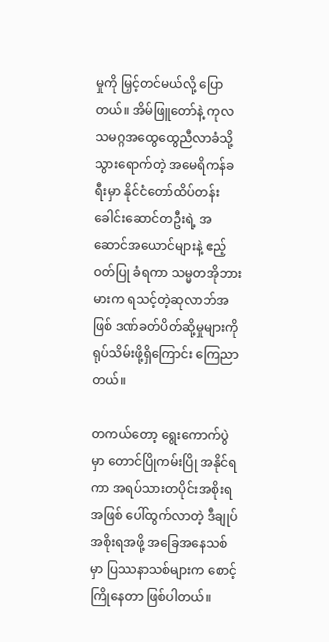မှုကို မြှင့်တင်မယ်လို့ ပြောတယ်။ အိမ်ဖြူတော်နဲ့ ကုလသမဂ္ဂအထွေထွေညီလာခံသို့ သွားရောက်တဲ့ အမေရိကန်ခရီးမှာ နိုင်ငံတော်ထိပ်တန်းခေါင်းဆောင်တဦးရဲ့ အဆောင်အယောင်များနဲ့ ဧည့်ဝတ်ပြု ခံရကာ သမ္မတအိုဘားမားက ရသင့်တဲ့ဆုလာဘ်အဖြစ် ဒဏ်ခတ်ပိတ်ဆို့မှုများကို ရုပ်သိမ်းဖို့ရှိကြောင်း ကြေညာတယ်။

တကယ်တော့ ရွေးကောက်ပွဲမှာ တောင်ပြိုကမ်းပြို အနိုင်ရကာ အရပ်သားတပိုင်းအစိုးရအဖြစ် ပေါ်ထွက်လာတဲ့ ဒီချုပ်အစိုးရအဖို့ အခြေအနေသစ်မှာ ပြဿနာသစ်များက စောင့်ကြိုနေတာ ဖြစ်ပါတယ်။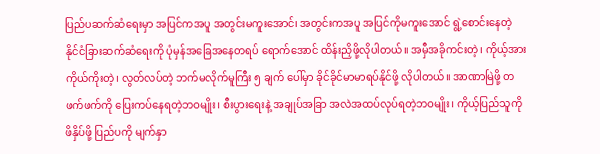ပြည်ပဆက်ဆံရေးမှာ အပြင်ကအပူ အတွင်းမကူးအောင်၊ အတွင်းကအပူ အပြင်ကိုမကူးအောင် ရွဲ့စောင်းနေတဲ့ နိုင်ငံခြားဆက်ဆံရေးကို ပုံမှန်အခြေအနေတရပ် ရောက်အောင် ထိန်းညှိဖို့လိုပါတယ်။ အမှီအခိုကင်းတဲ့၊ ကိုယ့်အားကိုယ်ကိုးတဲ့၊ လွတ်လပ်တဲ့ ဘက်မလိုက်မူကြီး ၅ ချက် ပေါ်မှာ ခိုင်ခိုင်မာမာရပ်နိုင်ဖို့ လိုပါတယ်။ အာဏာမြဲဖို့ တဖက်ဖက်ကို ပြေးကပ်နေရတဲ့ဘဝမျိုး၊ စီးပွားရေးနဲ့ အချုပ်အခြာ အလဲအထပ်လုပ်ရတဲ့ဘဝမျိုး၊ ကိုယ့်ပြည်သူကိုဖိနှိပ်ဖို့ ပြည်ပကို မျက်နှာ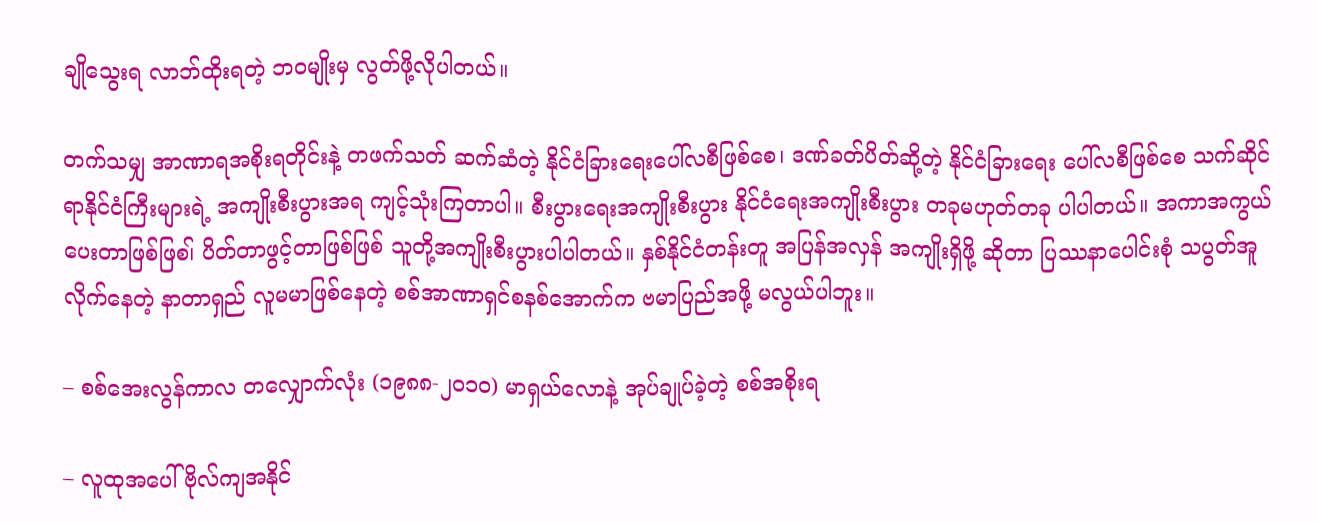ချိုသွေးရ လာဘ်ထိုးရတဲ့ ဘဝမျိုးမှ လွတ်ဖို့လိုပါတယ်။

တက်သမျှ အာဏာရအစိုးရတိုင်းနဲ့ တဖက်သတ် ဆက်ဆံတဲ့ နိုင်ငံခြားရေးပေါ်လစီဖြစ်စေ၊ ဒဏ်ခတ်ပိတ်ဆို့တဲ့ နိုင်ငံခြားရေး ပေါ်လစီဖြစ်စေ သက်ဆိုင်ရာနိုင်ငံကြီးများရဲ့ အကျိုးစီးပွားအရ ကျင့်သုံးကြတာပါ။ စီးပွားရေးအကျိုးစီးပွား နိုင်ငံရေးအကျိုးစီးပွား တခုမဟုတ်တခု ပါပါတယ်။ အကာအကွယ်ပေးတာဖြစ်ဖြစ၊် ပိတ်တာဖွင့်တာဖြစ်ဖြစ် သူတို့အကျိုးစီးပွားပါပါတယ်။ နှစ်နိုင်ငံတန်းတူ အပြန်အလှန် အကျိုးရှိဖို့ ဆိုတာ ပြဿနာပေါင်းစုံ သပွတ်အူလိုက်နေတဲ့ နာတာရှည် လူမမာဖြစ်နေတဲ့ စစ်အာဏာရှင်စနစ်အောက်က ဗမာပြည်အဖို့ မလွယ်ပါဘူး။

– စစ်အေးလွန်ကာလ တလျှောက်လုံး (၁၉၈၈-၂၀၁၀) မာရှယ်လောနဲ့ အုပ်ချုပ်ခဲ့တဲ့ စစ်အစိုးရ

– လူထုအပေါ် ဗိုလ်ကျအနိုင်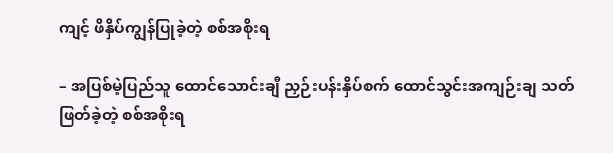ကျင့် ဖိနှိပ်ကျွန်ပြုခဲ့တဲ့ စစ်အစိုးရ

– အပြစ်မဲ့ပြည်သူ ထောင်သောင်းချီ ညှဉ်းပန်းနှိပ်စက် ထောင်သွင်းအကျဉ်းချ သတ်ဖြတ်ခဲ့တဲ့ စစ်အစိုးရ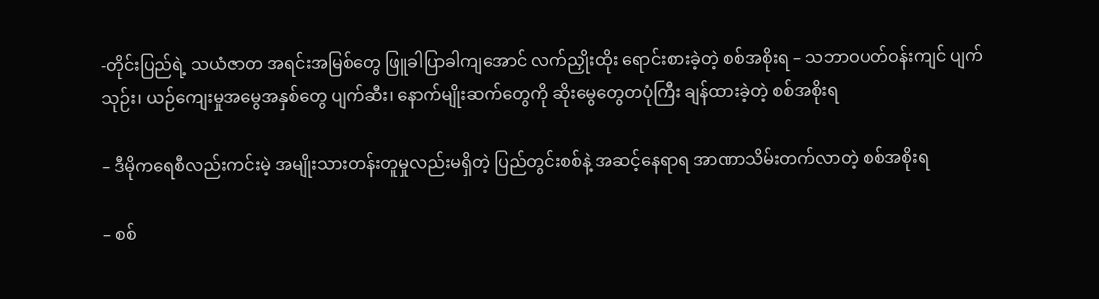-တိုင်းပြည်ရဲ့ သယံဇာတ အရင်းအမြစ်တွေ ဖြူခါပြာခါကျအောင် လက်ညှိုးထိုး ရောင်းစားခဲ့တဲ့ စစ်အစိုးရ – သဘာဝပတ်ဝန်းကျင် ပျက်သုဉ်း၊ ယဉ်ကျေးမှုအမွေအနှစ်တွေ ပျက်ဆီး၊ နောက်မျိုးဆက်တွေကို ဆိုးမွေတွေတပုံကြီး ချန်ထားခဲ့တဲ့ စစ်အစိုးရ

– ဒီမိုကရေစီလည်းကင်းမဲ့ အမျိုးသားတန်းတူမှုလည်းမရှိတဲ့ ပြည်တွင်းစစ်နဲ့ အဆင့်နေရာရ အာဏာသိမ်းတက်လာတဲ့ စစ်အစိုးရ

– စစ်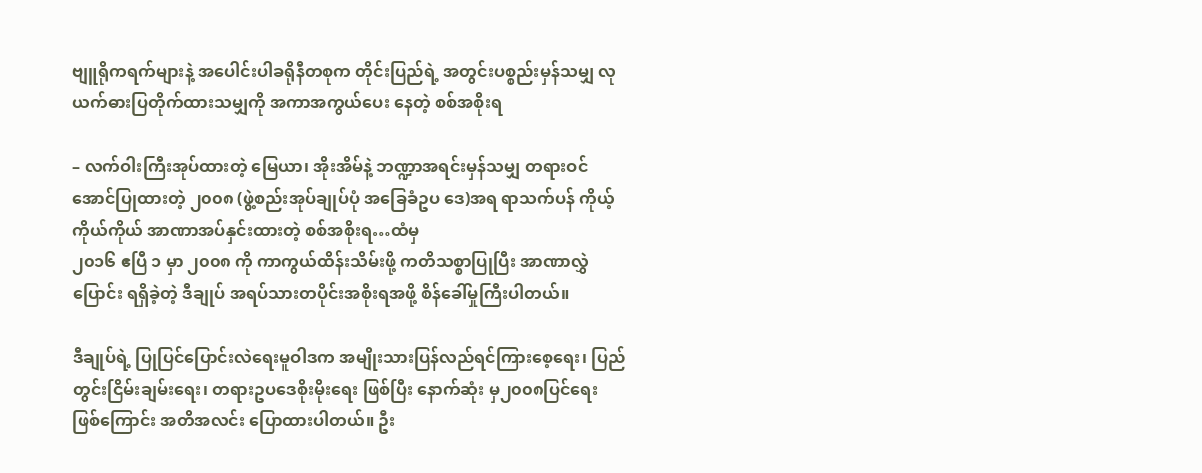ဗျူရိုကရက်များနဲ့ အပေါင်းပါခရိုနီတစုက တိုင်းပြည်ရဲ့ အတွင်းပစ္စည်းမှန်သမျှ လုယက်ဓားပြတိုက်ထားသမျှကို အကာအကွယ်ပေး နေတဲ့ စစ်အစိုးရ

– လက်ဝါးကြီးအုပ်ထားတဲ့ မြေယာ၊ အိုးအိမ်နဲ့ ဘဏ္ဍာအရင်းမှန်သမျှ တရားဝင်အောင်ပြုထားတဲ့ ၂၀၀၈ (ဖွဲ့စည်းအုပ်ချုပ်ပုံ အခြေခံဥပ ဒေ)အရ ရာသက်ပန် ကိုယ့်ကိုယ်ကိုယ် အာဏာအပ်နှင်းထားတဲ့ စစ်အစိုးရ…ထံမှ
၂၀၁၆ ဧပြီ ၁ မှာ ၂၀၀၈ ကို ကာကွယ်ထိန်းသိမ်းဖို့ ကတိသစ္စာပြုပြီး အာဏာလွှဲပြောင်း ရရှိခဲ့တဲ့ ဒီချုပ် အရပ်သားတပိုင်းအစိုးရအဖို့ စိန်ခေါ်မှုကြီးပါတယ်။

ဒီချုပ်ရဲ့ ပြုပြင်ပြောင်းလဲရေးမူဝါဒက အမျိုးသားပြန်လည်ရင်ကြားစေ့ရေး၊ ပြည်တွင်းငြိမ်းချမ်းရေး၊ တရားဥပဒေစိုးမိုးရေး ဖြစ်ပြီး နောက်ဆုံး မှ၂၀၀၈ပြင်ရေး ဖြစ်ကြောင်း အတိအလင်း ပြောထားပါတယ်။ ဦး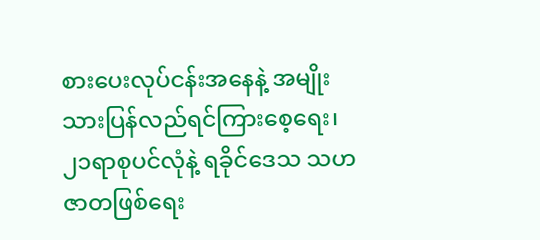စားပေးလုပ်ငန်းအနေနဲ့ အမျိုးသားပြန်လည်ရင်ကြားစေ့ရေး၊ ၂၁ရာစုပင်လုံနဲ့ ရခိုင်ဒေသ သဟဇာတဖြစ်ရေး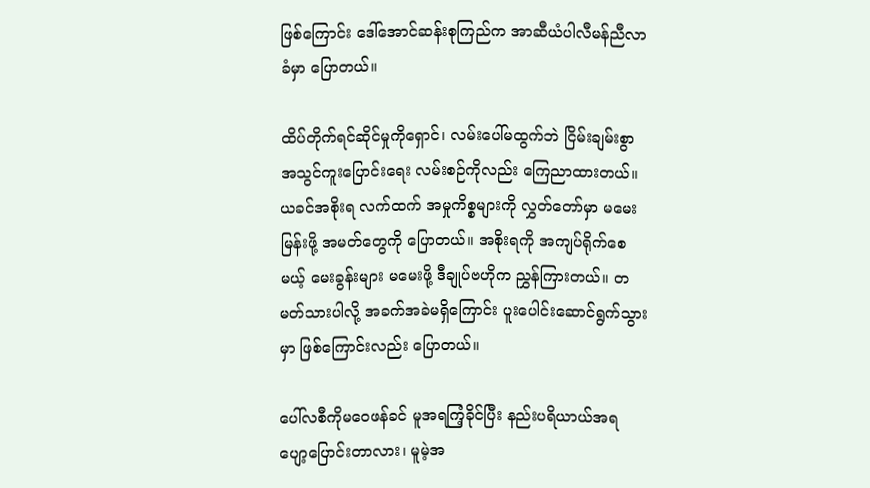ဖြစ်ကြောင်း ဒေါ်အောင်ဆန်းစုကြည်က အာဆီယံပါလီမန်ညီလာခံမှာ ပြောတယ်။

ထိပ်တိုက်ရင်ဆိုင်မှုကိုရှောင်၊ လမ်းပေါ်မထွက်ဘဲ ငြိမ်းချမ်းစွာအသွင်ကူးပြောင်းရေး လမ်းစဉ်ကိုလည်း ကြေညာထားတယ်။ ယခင်အစိုးရ လက်ထက် အမှုကိစ္စများကို လွှတ်တော်မှာ မမေးမြန်းဖို့ အမတ်တွေကို ပြောတယ်။ အစိုးရကို အကျပ်ရိုက်စေမယ့် မေးခွန်းများ မမေးဖို့ ဒီချုပ်ဗဟိုက ညွှန်ကြားတယ်။ တမတ်သားပါလို့ အခက်အခဲမရှိကြောင်း ပူးပေါင်းဆောင်ရွက်သွားမှာ ဖြစ်ကြောင်းလည်း ပြောတယ်။

ပေါ်လစီကိုမဝေဖန်ခင် မူအရကြံ့ခိုင်ပြီး နည်းပရိယာယ်အရ ပျော့ပြောင်းတာလား၊ မူမဲ့အ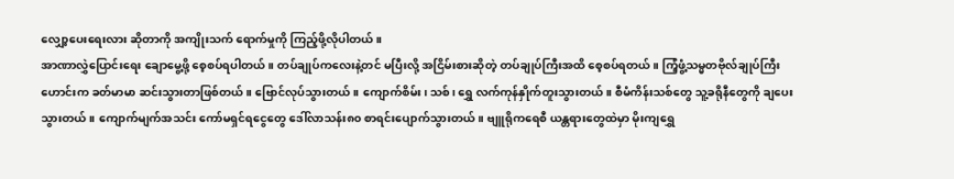လျှော့ပေးရေးလား ဆိုတာကို အကျိုးသက် ရောက်မှုကို ကြည့်ဖို့လိုပါတယ်။
အာဏာလွှဲပြောင်းရေး ချောမွေ့ဖို့ စေ့စပ်ရပါတယ်။ တပ်ချုပ်ကလေးနဲ့တင် မပြီးလို့ အငြိမ်းစားဆိုတဲ့ တပ်ချုပ်ကြီးအထိ စေ့စပ်ရတယ်။ ကြံ့ဖွံ့သမ္မတဗိုလ်ချုပ်ကြီးဟောင်းက ခတ်မာမာ ဆင်းသွားတာဖြစ်တယ်။ ဗြောင်လုပ်သွားတယ်။ ကျောက်စိမ်း၊ သစ်၊ ရွှေ လက်ကုန်နှိုက်တူးသွားတယ်။ စီမံကိန်းသစ်တွေ သူ့ခရိုနီတွေကို ချပေးသွားတယ်။ ကျောက်မျက်အသင်း ကော်မရှင်ရငွေတွေ ဒေါ်လာသန်း၈၀ စာရင်းပျောက်သွားတယ်။ ဗျူရိုကရေစီ ယန္တရားတွေထဲမှာ မိုးကျရွှေ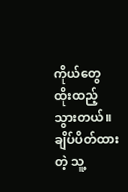ကိုယ်တွေ ထိုးထည့်သွားတယ်။ ချိပ်ပိတ်ထားတဲ့ သူ့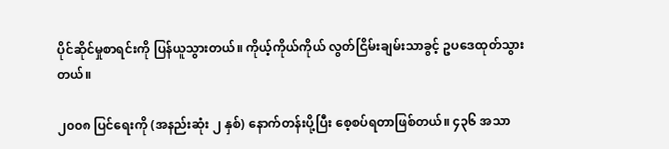ပိုင်ဆိုင်မှုစာရင်းကို ပြန်ယူသွားတယ်။ ကိုယ့်ကိုယ်ကိုယ် လွတ်ငြိမ်းချမ်းသာခွင့် ဥပဒေထုတ်သွားတယ်။

၂၀၀၈ ပြင်ရေးကို (အနည်းဆုံး ၂ နှစ်) နောက်တန်းပို့ပြီး စေ့စပ်ရတာဖြစ်တယ်။ ၄၃၆ အသာ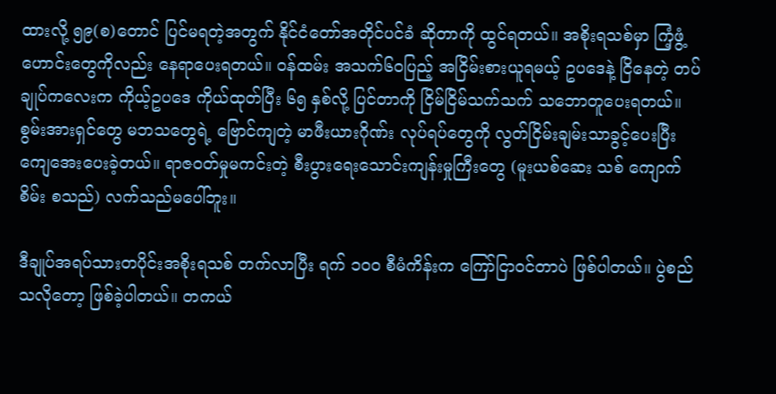ထားလို့ ၅၉(စ)တောင် ပြင်မရတဲ့အတွက် နိုင်ငံတော်အတိုင်ပင်ခံ ဆိုတာကို ထွင်ရတယ်။ အစိုးရသစ်မှာ ကြံ့ဖွံ့ဟောင်းတွေကိုလည်း နေရာပေးရတယ်။ ဝန်ထမ်း အသက်၆၀ပြည့် အငြိမ်းစားယူရမယ့် ဥပဒေနဲ့ ငြိနေတဲ့ တပ်ချုပ်ကလေးက ကိုယ့်ဥပဒေ ကိုယ်ထုတ်ပြီး ၆၅ နှစ်လို့ ပြင်တာကို ငြိမ်ငြိမ်သက်သက် သဘောတူပေးရတယ်။ စွမ်းအားရှင်တွေ မဘသတွေရဲ့ ဗြောင်ကျတဲ့ မာဖီးယားဂိုဏ်း လုပ်ရပ်တွေကို လွတ်ငြိမ်းချမ်းသာခွင့်ပေးပြီး ကျေအေးပေးခဲ့တယ်။ ရာဇဝတ်မှုမကင်းတဲ့ စီးပွားရေးသောင်းကျန်းမှုကြီးတွေ (မူးယစ်ဆေး သစ် ကျောက်စိမ်း စသည်) လက်သည်မပေါ်ဘူး။

ဒီချုပ်အရပ်သားတပိုင်းအစိုးရသစ် တက်လာပြီး ရက် ၁၀၀ စီမံကိန်းက ကြော်ငြာဝင်တာပဲ ဖြစ်ပါတယ်။ ပွဲစည်သလိုတော့ ဖြစ်ခဲ့ပါတယ်။ တကယ်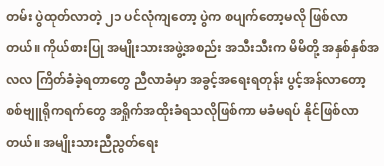တမ်း ပွဲထုတ်လာတဲ့ ၂၁ ပင်လုံကျတော့ ပွဲက စပျက်တော့မလို ဖြစ်လာတယ်။ ကိုယ်စားပြု အမျိုးသားအဖွဲ့အစည်း အသီးသီးက မိမိတို့ အနှစ်နှစ်အလလ ကြိတ်ခံခဲ့ရတာတွေ ညီလာခံမှာ အခွင့်အရေးရတုန်း ပွင့်အန်လာတော့ စစ်ဗျူရိုကရက်တွေ အရှိုက်အထိုးခံရသလိုဖြစ်ကာ မခံမရပ် နိုင်ဖြစ်လာတယ်။ အမျိုးသားညီညွတ်ရေး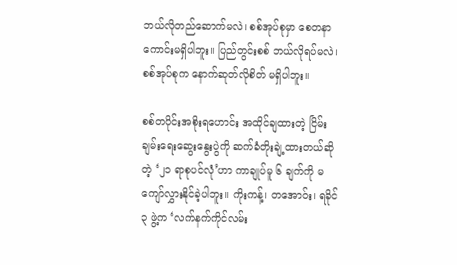ဘယ်လိုတည်ဆောက်မလဲ၊ စစ်အုပ်စုမှာ စေတနာကောင်းမရှိပါဘူး။ ပြည်တွင်းစစ် ဘယ်လိုရပ်မလဲ၊ စစ်အုပ်စုက နောက်ဆုတ်လိုစိတ် မရှိပါဘူး။

စစ်တပိုင်းအစိုးရဟောင်း အထိုင်ချထားတဲ့ ငြိမ်းချမ်းရေးဆွေးနွေးပွဲကို ဆက်ခံတိုးချဲ့ထားတယ်ဆိုတဲ့ ‘၂၁ ရာစုပင်လုံ’ဟာ ကာချုပ်မူ ၆ ချက်ကို မကျော်လွှားနိုင်ခဲ့ပါဘူး။ ကိုးကန့်၊ တအောဝ်း၊ ရခိုင် ၃ ဖွဲ့က ‘လက်နက်ကိုင်လမ်း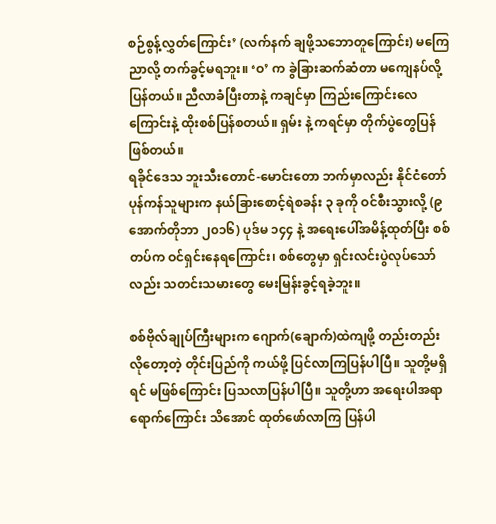စဉ်စွန့်လွှတ်ကြောင်း’ (လက်နက် ချဖို့သဘောတူကြောင်း) မကြေညာလို့ တက်ခွင့်မရဘူး။ ‘ဝ’ က ခွဲခြားဆက်ဆံတာ မကျေနပ်လို့ ပြန်တယ်။ ညီလာခံပြီးတာနဲ့ ကချင်မှာ ကြည်းကြောင်းလေကြောင်းနဲ့ ထိုးစစ်ပြန်စတယ်။ ရှမ်း နဲ့ ကရင်မှာ တိုက်ပွဲတွေပြန်ဖြစ်တယ်။
ရခိုင်ဒေသ ဘူးသီးတောင်-မောင်းတော ဘက်မှာလည်း နိုင်ငံတော်ပုန်ကန်သူများက နယ်ခြားစောင့်ရဲစခန်း ၃ ခုကို ဝင်စီးသွားလို့ (၉ အောက်တိုဘာ ၂၀၁၆) ပုဒ်မ ၁၄၄ နဲ့ အရေးပေါ်အမိန့်ထုတ်ပြီး စစ်တပ်က ဝင်ရှင်းနေရကြောင်း၊ စစ်တွေမှာ ရှင်းလင်းပွဲလုပ်သော်လည်း သတင်းသမားတွေ မေးမြန်းခွင့်ရခဲ့ဘူး။

စစ်ဗိုလ်ချုပ်ကြီးများက ဂျောက်(ချောက်)ထဲကျဖို့ တည်းတည်းလိုတော့တဲ့ တိုင်းပြည်ကို ကယ်ဖို့ ပြင်လာကြပြန်ပါပြီ။ သူတို့မရှိရင် မဖြစ်ကြောင်း ပြသလာပြန်ပါပြီ။ သူတို့ဟာ အရေးပါအရာရောက်ကြောင်း သိအောင် ထုတ်ဖော်လာကြ ပြန်ပါ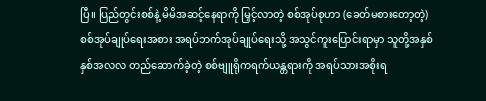ပြီ။ ပြည်တွင်းစစ်နဲ့ မိမိအဆင့်နေရာကို မြှင့်လာတဲ့ စစ်အုပ်စုဟာ (ခေတ်မစားတော့တဲ့) စစ်အုပ်ချုပ်ရေးအစား အရပ်ဘက်အုပ်ချုပ်ရေးသို့ အသွင်ကူးပြောင်းရာမှာ သူတို့အနှစ်နှစ်အလလ တည်ဆောက်ခဲ့တဲ့ စစ်ဗျူရိုကရက်ယန္တရားကို အရပ်သားအစိုးရ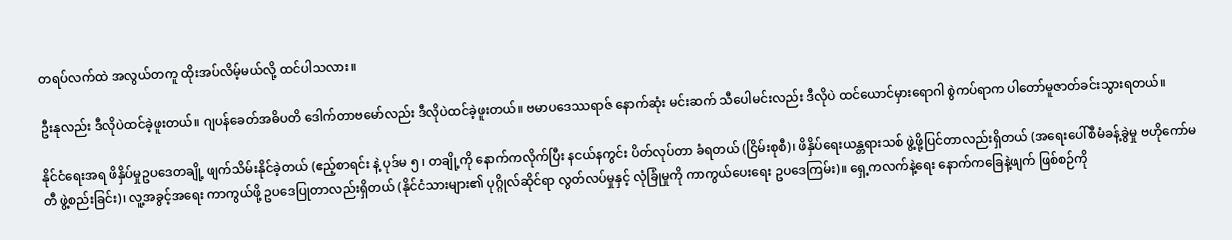တရပ်လက်ထဲ အလွယ်တကူ ထိုးအပ်လိမ့်မယ်လို့ ထင်ပါသလား။

ဦးနုလည်း ဒီလိုပဲထင်ခဲ့ဖူးတယ်။ ဂျပန်ခေတ်အဓိပတိ ဒေါက်တာဗမော်လည်း ဒီလိုပဲထင်ခဲ့ဖူးတယ်။ ဗမာပဒေဿရာဇ် နောက်ဆုံး မင်းဆက် သီပေါမင်းလည်း ဒီလိုပဲ ထင်ယောင်မှားရောဂါ စွဲကပ်ရာက ပါတော်မူဇာတ်ခင်းသွားရတယ်။

နိုင်ငံရေးအရ ဖိနှိပ်မှုဥပဒေတချို့ ဖျက်သိမ်းနိုင်ခဲ့တယ် (ဧည့်စာရင်း နဲ့ ပုဒ်မ ၅ ၊ တချို့ကို နောက်ကလိုက်ပြီး နငယ်နကွင်း ပိတ်လုပ်တာ ခံရတယ် (ငြိမ်းစုစီ)၊ ဖိနှိပ်ရေးယန္တရားသစ် ဖွဲ့ဖို့ပြင်တာလည်းရှိတယ် (အရေးပေါ်စီမံခန့်ခွဲမှု ဗဟိုကော်မတီ ဖွဲ့စည်းခြင်း)၊ လူ့အခွင့်အရေး ကာကွယ်ဖို့ ဥပဒေပြုတာလည်းရှိတယ် (နိုင်ငံသားများ၏ ပုဂ္ဂိုလ်ဆိုင်ရာ လွတ်လပ်မှုနှင့် လုံခြုံမှုကို ကာကွယ်ပေးရေး ဥပဒေကြမ်း)။ ရှေ့ကလက်နဲ့ရေး နောက်ကခြေနဲ့ဖျက် ဖြစ်စဉ်ကို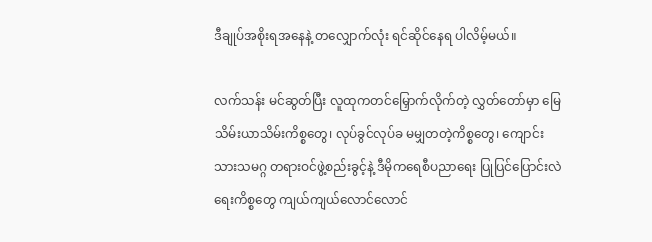ဒီချုပ်အစိုးရအနေနဲ့ တလျှောက်လုံး ရင်ဆိုင်နေရ ပါလိမ့်မယ်။

လက်သန်း မင်ဆွတ်ပြီး လူထုကတင်မြှောက်လိုက်တဲ့ လွှတ်တော်မှာ မြေသိမ်းယာသိမ်းကိစ္စတွေ၊ လုပ်ခွင်လုပ်ခ မမျှတတဲ့ကိစ္စတွေ၊ ကျောင်းသားသမဂ္ဂ တရားဝင်ဖွဲ့စည်းခွင့်နဲ့ ဒီမိုကရေစီပညာရေး ပြုပြင်ပြောင်းလဲရေးကိစ္စတွေ ကျယ်ကျယ်လောင်လောင်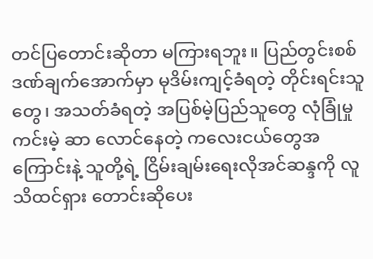တင်ပြတောင်းဆိုတာ မကြားရဘူး။ ပြည်တွင်းစစ် ဒဏ်ချက်အောက်မှာ မုဒိမ်းကျင့်ခံရတဲ့ တိုင်းရင်းသူတွေ၊ အသတ်ခံရတဲ့ အပြစ်မဲ့ပြည်သူတွေ လုံခြုံမှုကင်းမဲ့ ဆာ လောင်နေတဲ့ ကလေးငယ်တွေအကြောင်းနဲ့ သူတို့ရဲ့ ငြိမ်းချမ်းရေးလိုအင်ဆန္ဒကို လူသိထင်ရှား တောင်းဆိုပေး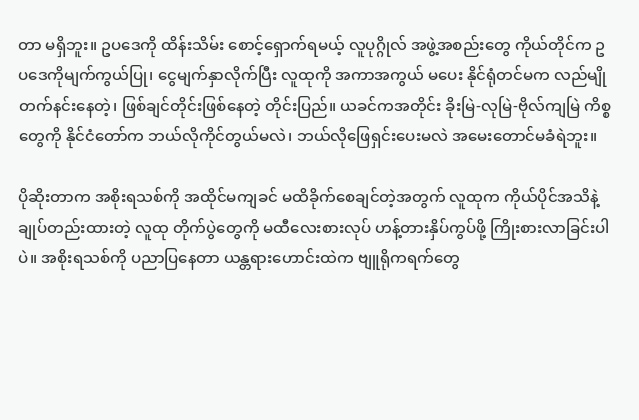တာ မရှိဘူး။ ဥပဒေကို ထိန်းသိမ်း စောင့်ရှောက်ရမယ့် လူပုဂ္ဂိုလ် အဖွဲ့အစည်းတွေ ကိုယ်တိုင်က ဥပဒေကိုမျက်ကွယ်ပြု၊ ငွေမျက်နှာလိုက်ပြီး လူထုကို အကာအကွယ် မပေး နိုင်ရုံတင်မက လည်မျို တက်နင်းနေတဲ့၊ ဖြစ်ချင်တိုင်းဖြစ်နေတဲ့ တိုင်းပြည်။ ယခင်ကအတိုင်း ခိုးမြဲ-လုမြဲ-ဗိုလ်ကျမြဲ ကိစ္စတွေကို နိုင်ငံတော်က ဘယ်လိုကိုင်တွယ်မလဲ၊ ဘယ်လိုဖြေရှင်းပေးမလဲ အမေးတောင်မခံရဲဘူး။

ပိုဆိုးတာက အစိုးရသစ်ကို အထိုင်မကျခင် မထိခိုက်စေချင်တဲ့အတွက် လူထုက ကိုယ်ပိုင်အသိနဲ့ ချုပ်တည်းထားတဲ့ လူထု တိုက်ပွဲတွေကို မထီလေးစားလုပ် ဟန့်တားနှိပ်ကွပ်ဖို့ ကြိုးစားလာခြင်းပါပဲ။ အစိုးရသစ်ကို ပညာပြနေတာ ယန္တရားဟောင်းထဲက ဗျူရိုကရက်တွေ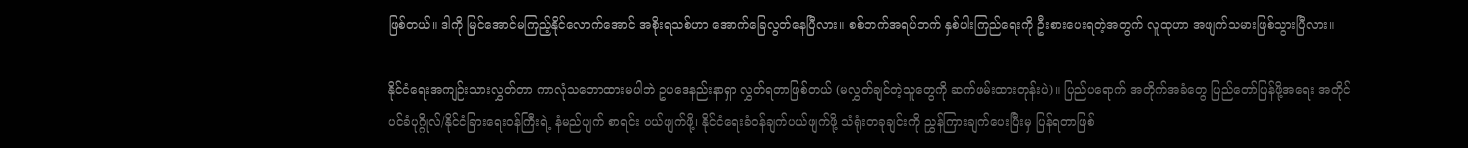ဖြစ်တယ်။ ဒါကို မြင်အောင်မကြည့်နိုင်လောက်အောင် အစိုးရသစ်ဟာ အောက်ခြေလွတ်နေပြီလား။ စစ်ဘက်အရပ်ဘက် နှစ်ပါးကြည်ရေးကို ဦးစားပေးရတဲ့အတွက် လူထုဟာ အဖျက်သမားဖြစ်သွားပြီလား။

နိုင်ငံရေးအကျဉ်းသားလွှတ်တာ ကာလုံသဘောထားမပါဘဲ ဥပဒေနည်းနာရှာ လွှတ်ရတာဖြစ်တယ် (မလွှတ်ချင်တဲ့သူတွေကို ဆက်ဖမ်းထားတုန်းပဲ)။ ပြည်ပရောက် အတိုက်အခံတွေ ပြည်တော်ပြန်ဖို့အရေး အတိုင်ပင်ခံပုဂ္ဂိုလ်/နိုင်ငံခြားရေးဝန်ကြီးရဲ့ နံမည်ပျက် စာရင်း ပယ်ဖျက်ဖို့၊ နိုင်ငံရေးခံဝန်ချက်ပယ်ဖျက်ဖို့ သံရုံးတခုချင်းကို ညွှန်ကြားချက်ပေးပြီးမှ ပြန်ရတာဖြစ်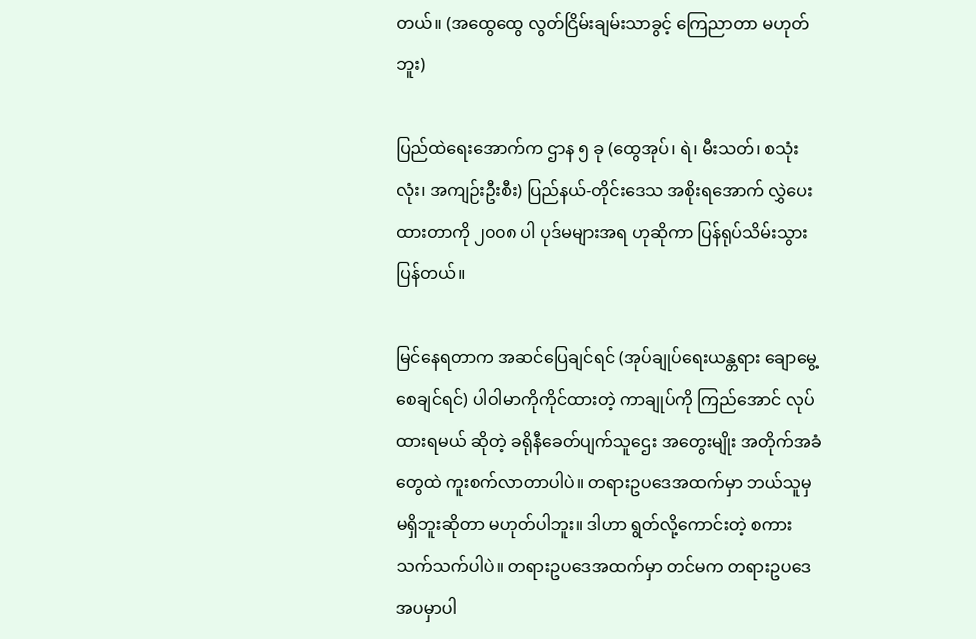တယ်။ (အထွေထွေ လွတ်ငြိမ်းချမ်းသာခွင့် ကြေညာတာ မဟုတ်ဘူး)

ပြည်ထဲရေးအောက်က ဌာန ၅ ခု (ထွေအုပ်၊ ရဲ၊ မီးသတ်၊ စသုံးလုံး၊ အကျဉ်းဦးစီး) ပြည်နယ်-တိုင်းဒေသ အစိုးရအောက် လွှဲပေးထားတာကို ၂၀၀၈ ပါ ပုဒ်မများအရ ဟုဆိုကာ ပြန်ရုပ်သိမ်းသွားပြန်တယ်။

မြင်နေရတာက အဆင်ပြေချင်ရင် (အုပ်ချုပ်ရေးယန္တရား ချောမွေ့စေချင်ရင်) ပါဝါမာကိုကိုင်ထားတဲ့ ကာချုပ်ကို ကြည်အောင် လုပ်ထားရမယ် ဆိုတဲ့ ခရိုနီခေတ်ပျက်သူဌေး အတွေးမျိုး အတိုက်အခံတွေထဲ ကူးစက်လာတာပါပဲ။ တရားဥပဒေအထက်မှာ ဘယ်သူမှ မရှိဘူးဆိုတာ မဟုတ်ပါဘူး။ ဒါဟာ ရွတ်လို့ကောင်းတဲ့ စကားသက်သက်ပါပဲ။ တရားဥပဒေအထက်မှာ တင်မက တရားဥပဒေအပမှာပါ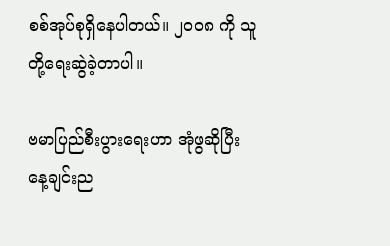စစ်အုပ်စုရှိနေပါတယ်။ ၂၀၀၈ ကို သူတို့ရေးဆွဲခဲ့တာပါ။

ဗမာပြည်စီးပွားရေးဟာ အုံဖွဆိုပြီး နေ့ချင်းည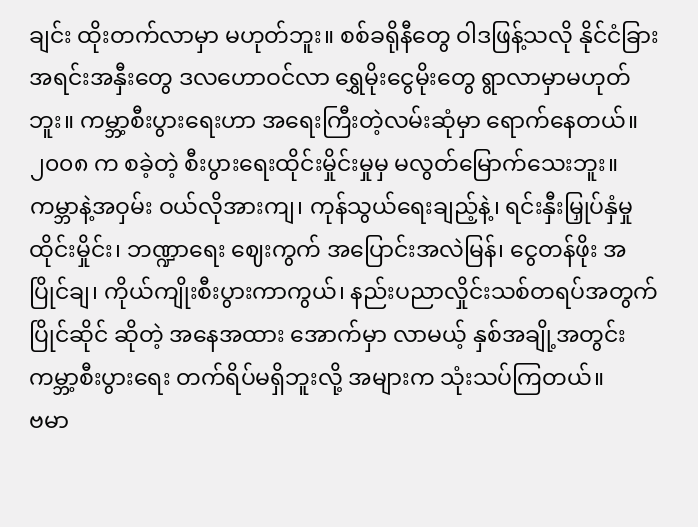ချင်း ထိုးတက်လာမှာ မဟုတ်ဘူး။ စစ်ခရိုနီတွေ ဝါဒဖြန့်သလို နိုင်ငံခြားအရင်းအနှီးတွေ ဒလဟောဝင်လာ ရွှေမိုးငွေမိုးတွေ ရွာလာမှာမဟုတ်ဘူး။ ကမ္ဘာ့စီးပွားရေးဟာ အရေးကြီးတဲ့လမ်းဆုံမှာ ရောက်နေတယ်။ ၂၀၀၈ က စခဲ့တဲ့ စီးပွားရေးထိုင်းမှိုင်းမှုမှ မလွတ်မြောက်သေးဘူး။ ကမ္ဘာနဲ့အဝှမ်း ဝယ်လိုအားကျ၊ ကုန်သွယ်ရေးချည့်နဲ့၊ ရင်းနှီးမြှုပ်နှံမှု ထိုင်းမှိုင်း၊ ဘဏ္ဍာရေး ဈေးကွက် အပြောင်းအလဲမြန်၊ ငွေတန်ဖိုး အပြိုင်ချ၊ ကိုယ်ကျိုးစီးပွားကာကွယ်၊ နည်းပညာလှိုင်းသစ်တရပ်အတွက် ပြိုင်ဆိုင် ဆိုတဲ့ အနေအထား အောက်မှာ လာမယ့် နှစ်အချို့အတွင်း ကမ္ဘာ့စီးပွားရေး တက်ရိပ်မရှိဘူးလို့ အများက သုံးသပ်ကြတယ်။
ဗမာ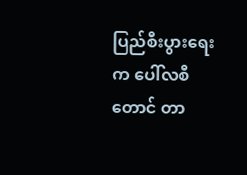ပြည်စီးပွားရေးက ပေါ်လစီတောင် တာ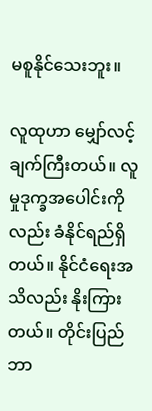မစူနိုင်သေးဘူး။

လူထုဟာ မျှော်လင့်ချက်ကြီးတယ်။ လူမှုဒုက္ခအပေါင်းကိုလည်း ခံနိုင်ရည်ရှိတယ်။ နိုင်ငံရေးအသိလည်း နိုးကြားတယ်။ တိုင်းပြည် ဘာ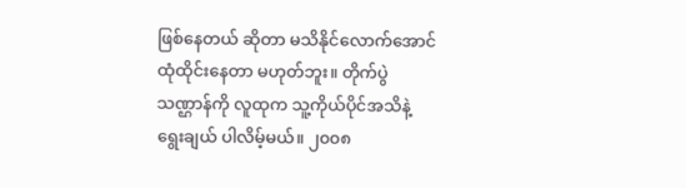ဖြစ်နေတယ် ဆိုတာ မသိနိုင်လောက်အောင် ထုံထိုင်းနေတာ မဟုတ်ဘူး။ တိုက်ပွဲသဏ္ဌာန်ကို လူထုက သူ့ကိုယ်ပိုင်အသိနဲ့ ရွေးချယ် ပါလိမ့်မယ်။ ၂၀၀၈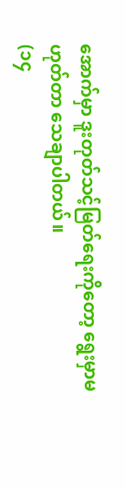အောက်မှာ ဒူးတုတ်သင့်မြတ်ရေးကိုတော့ ရွေးမှာမဟုတ်တာ သေချာပါတယ်။
(၁၄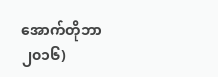အောက်တိုဘာ ၂၀၁၆)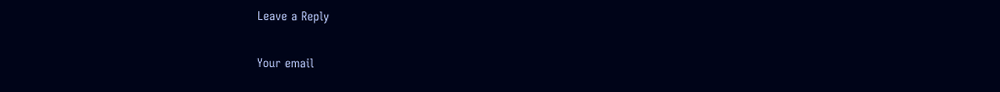Leave a Reply

Your email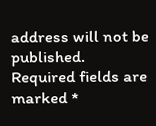address will not be published. Required fields are marked *